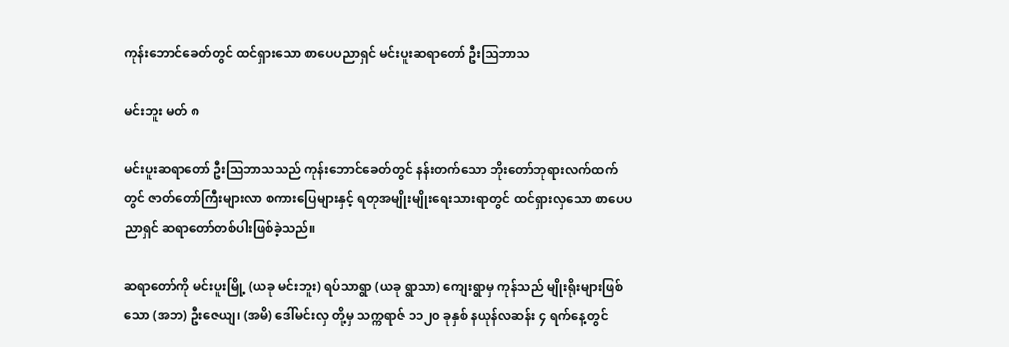ကုန်းဘောင်ခေတ်တွင် ထင်ရှားသော စာပေပညာရှင် မင်းပူးဆရာတော် ဦးဩဘာသ

မင်းဘူး မတ် ၈

မင်းပူးဆရာတော် ဦးဩဘာသသည် ကုန်းဘောင်ခေတ်တွင် နန်းတက်သော ဘိုးတော်ဘုရားလက်ထက်တွင် ဇာတ်တော်ကြီးများလာ စကားပြေများနှင့် ရတုအမျိုးမျိုးရေးသားရာတွင် ထင်ရှားလှသော စာပေပညာရှင် ဆရာတော်တစ်ပါးဖြစ်ခဲ့သည်။

ဆရာတော်ကို မင်းပူးမြို့ (ယခု မင်းဘူး) ရပ်သာရွာ (ယခု ရွာသာ) ကျေးရွာမှ ကုန်သည် မျိုးရိုးများဖြစ်သော (အဘ) ဦးဇေယျ၊ (အမိ) ဒေါ်မင်းလှ တို့မှ သက္ကရာဇ် ၁၁၂၀ ခုနှစ် နယုန်လဆန်း ၄ ရက်နေ့တွင်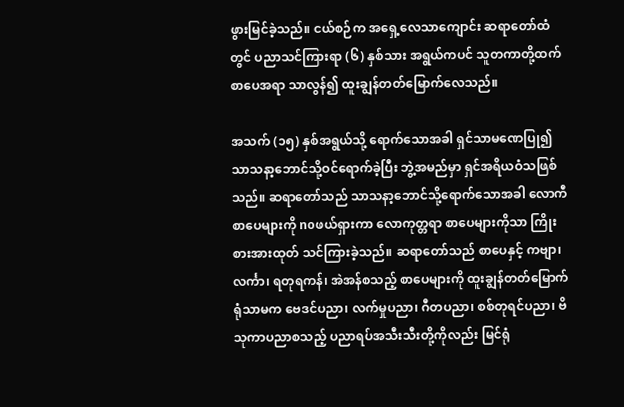ဖွားမြင်ခဲ့သည်။ ငယ်စဉ်က အရှေ့လေသာကျောင်း ဆရာတော်ထံတွင် ပညာသင်ကြားရာ (၆) နှစ်သား အရွယ်ကပင် သူတကာတို့ထက် စာပေအရာ သာလွန်၍ ထူးချွန်တတ်မြောက်လေသည်။

အသက် (၁၅) နှစ်အရွယ်သို့ ရောက်သောအခါ ရှင်သာမဏေပြု၍ သာသနာ့ဘောင်သို့ဝင်ရောက်ခဲ့ပြီး ဘွဲ့အမည်မှာ ရှင်အရိယဝံသဖြစ်သည်။ ဆရာတော်သည် သာသနာ့ဘောင်သို့ရောက်သောအခါ လောကီစာပေများကို noဖယ်ရှားကာ လောကုတ္တရာ စာပေများကိုသာ ကြိုးစားအားထုတ် သင်ကြားခဲ့သည်။ ဆရာတော်သည် စာပေနှင့် ကဗျာ၊ လင်္ကာ၊ ရတုရကန်၊ အဲအန်စသည့် စာပေများကို ထူးချွန်တတ်မြောက် ရုံသာမက ဗေဒင်ပညာ၊ လက်မှုပညာ၊ ဂီတပညာ၊ စစ်တုရင်ပညာ၊ ဗိသုကာပညာစသည့် ပညာရပ်အသီးသီးတို့ကိုလည်း မြင်ရုံ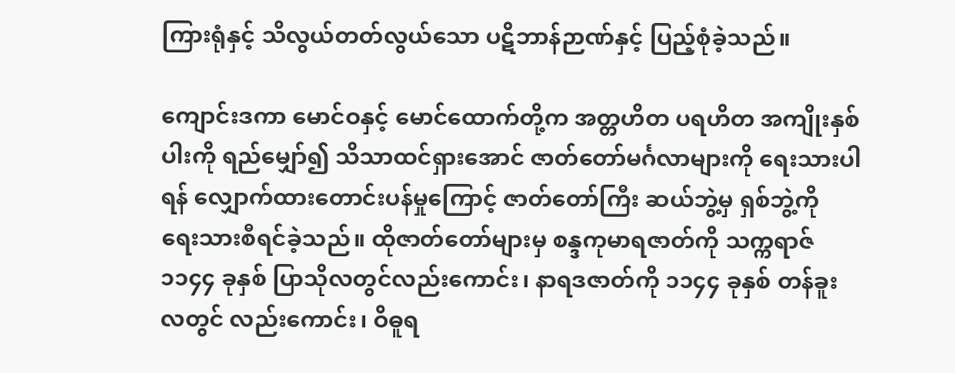ကြားရုံနှင့် သိလွယ်တတ်လွယ်သော ပဋိဘာန်ဉာဏ်နှင့် ပြည့်စုံခဲ့သည်။

ကျောင်းဒကာ မောင်ဝနှင့် မောင်ထောက်တို့က အတ္တဟိတ ပရဟိတ အကျိုးနှစ်ပါးကို ရည်မျှော်၍ သိသာထင်ရှားအောင် ဇာတ်တော်မင်္ဂလာများကို ရေးသားပါရန် လျှောက်ထားတောင်းပန်မှုကြောင့် ဇာတ်တော်ကြီး ဆယ်ဘွဲ့မှ ရှစ်ဘွဲ့ကို ရေးသားစီရင်ခဲ့သည်။ ထိုဇာတ်တော်များမှ စန္ဒကုမာရဇာတ်ကို သက္ကရာဇ် ၁၁၄၄ ခုနှစ် ပြာသိုလတွင်လည်းကောင်း၊ နာရဒဇာတ်ကို ၁၁၄၄ ခုနှစ် တန်ခူးလတွင် လည်းကောင်း၊ ဝိဓူရ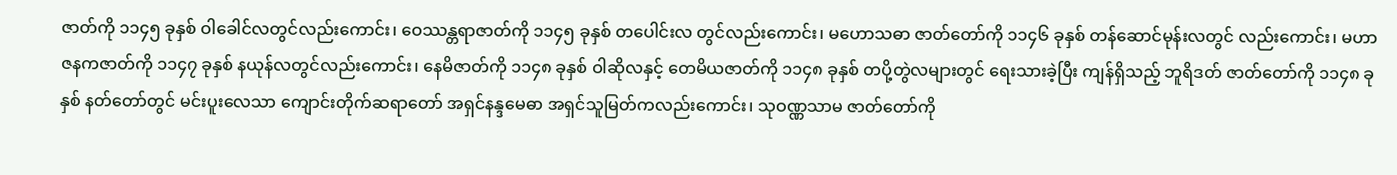ဇာတ်ကို ၁၁၄၅ ခုနှစ် ဝါခေါင်လတွင်လည်းကောင်း၊ ဝေဿန္တရာဇာတ်ကို ၁၁၄၅ ခုနှစ် တပေါင်းလ တွင်လည်းကောင်း၊ မဟောသဓာ ဇာတ်တော်ကို ၁၁၄၆ ခုနှစ် တန်ဆောင်မုန်းလတွင် လည်းကောင်း၊ မဟာဇနကဇာတ်ကို ၁၁၄၇ ခုနှစ် နယုန်လတွင်လည်းကောင်း၊ နေမိဇာတ်ကို ၁၁၄၈ ခုနှစ် ဝါဆိုလနှင့် တေမိယဇာတ်ကို ၁၁၄၈ ခုနှစ် တပို့တွဲလများတွင် ရေးသားခဲ့ပြီး ကျန်ရှိသည့် ဘူရိဒတ် ဇာတ်တော်ကို ၁၁၄၈ ခုနှစ် နတ်တော်တွင် မင်းပူးလေသာ ကျောင်းတိုက်ဆရာတော် အရှင်နန္ဒမေဓာ အရှင်သူမြတ်ကလည်းကောင်း၊ သုဝဏ္ဏသာမ ဇာတ်တော်ကို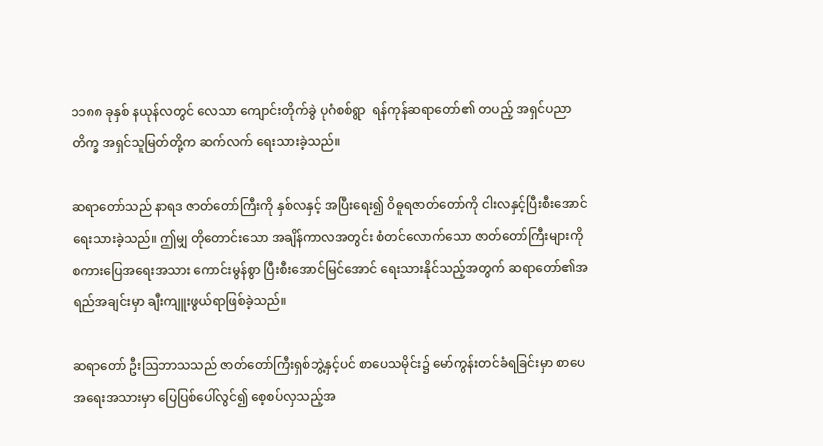၁၁၈၈ ခုနှစ် နယုန်လတွင် လေသာ ကျောင်းတိုက်ခွဲ ပုဂံစစ်ရွာ  ရန်ကုန်ဆရာတော်၏ တပည့် အရှင်ပညာတိက္ခ အရှင်သူမြတ်တို့က ဆက်လက် ရေးသားခဲ့သည်။

ဆရာတော်သည် နာရဒ ဇာတ်တော်ကြီးကို နှစ်လနှင့် အပြီးရေး၍ ဝိဓူရဇာတ်တော်ကို ငါးလနှင့်ပြီးစီးအောင် ရေးသားခဲ့သည်။ ဤမျှ တိုတောင်းသော အချိန်ကာလအတွင်း စံတင်လောက်သော ဇာတ်တော်ကြီးများကို စကားပြေအရေးအသား ကောင်းမွန်စွာ ပြီးစီးအောင်မြင်အောင် ရေးသားနိုင်သည့်အတွက် ဆရာတော်၏အရည်အချင်းမှာ ချီးကျူးဖွယ်ရာဖြစ်ခဲ့သည်။

ဆရာတော် ဦးဩဘာသသည် ဇာတ်တော်ကြီးရှစ်ဘွဲ့နှင့်ပင် စာပေသမိုင်း၌ မော်ကွန်းတင်ခံရခြင်းမှာ စာပေအရေးအသားမှာ ပြေပြစ်ပေါ်လွင်၍ စေ့စပ်လှသည့်အ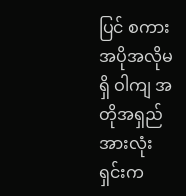ပြင် စကားအပိုအလိုမရှိ ဝါကျ အတိုအရှည်အားလုံး ရှင်းက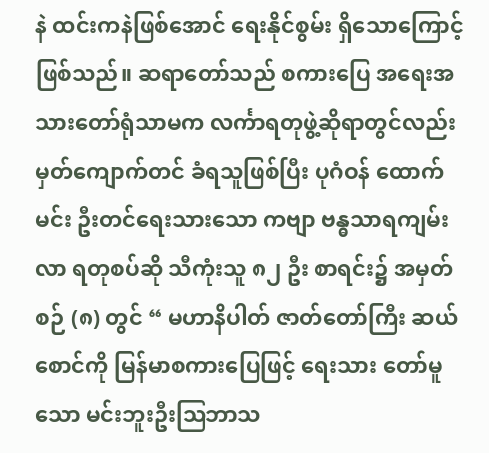နဲ ထင်းကနဲဖြစ်အောင် ရေးနိုင်စွမ်း ရှိသောကြောင့်ဖြစ်သည်။ ဆရာတော်သည် စကားပြေ အရေးအသားတော်ရုံသာမက လင်္ကာရတုဖွဲ့ဆိုရာတွင်လည်း မှတ်ကျောက်တင် ခံရသူဖြစ်ပြီး ပုဂံဝန် ထောက်မင်း ဦးတင်ရေးသားသော ကဗျာ ဗန္ဓသာရကျမ်းလာ ရတုစပ်ဆို သီကုံးသူ ၈၂ ဦး စာရင်း၌ အမှတ်စဉ် (၈) တွင် “ မဟာနိပါတ် ဇာတ်တော်ကြီး ဆယ်စောင်ကို မြန်မာစကားပြေဖြင့် ရေးသား တော်မူသော မင်းဘူးဦးဩဘာသ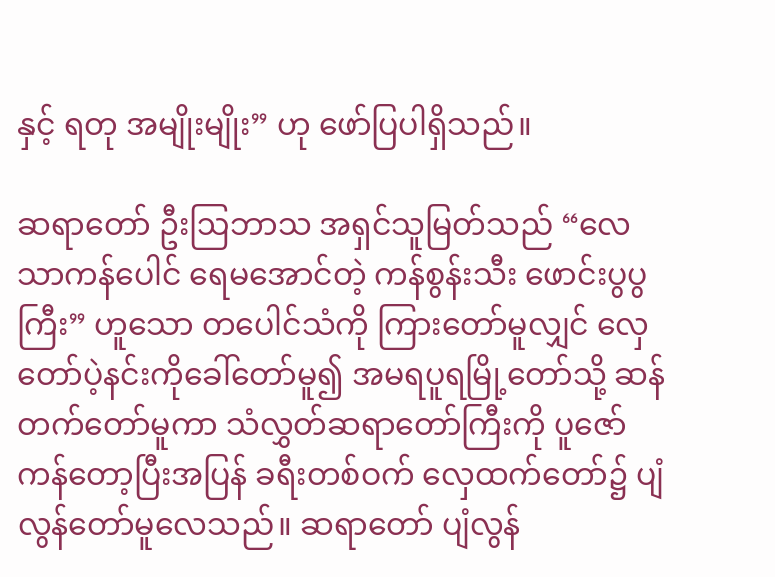နှင့် ရတု အမျိုးမျိုး” ဟု ဖော်ပြပါရှိသည်။

ဆရာတော် ဦးဩဘာသ အရှင်သူမြတ်သည် “လေသာကန်ပေါင် ရေမအောင်တဲ့ ကန်စွန်းသီး ဖောင်းပွပွကြီး” ဟူသော တပေါင်သံကို ကြားတော်မူလျှင် လှေတော်ပဲ့နင်းကိုခေါ်တော်မူ၍ အမရပူရမြို့တော်သို့ ဆန်တက်တော်မူကာ သံလွှတ်ဆရာတော်ကြီးကို ပူဇော်ကန်တော့ပြီးအပြန် ခရီးတစ်ဝက် လှေထက်တော်၌ ပျံလွန်တော်မူလေသည်။ ဆရာတော် ပျံလွန်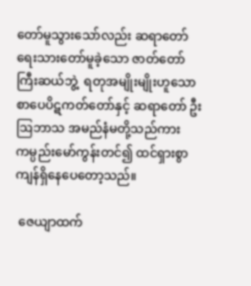တော်မူသွားသော်လည်း ဆရာတော် ရေးသားတော်မူခဲ့သော ဇာတ်တော်ကြီးဆယ်ဘွဲ့  ရတုအမျိုးမျိုးဟူသော စာပေပိဋကတ်တော်နှင့် ဆရာတော် ဦးဩဘာသ အမည်နံမတို့သည်ကား ကမ္ပည်းမော်ကွန်းတင်၍ ထင်ရှားစွာ ကျန်ရှိနေပေတော့သည်။

 ဇေယျာထက်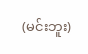(မင်းဘူး)